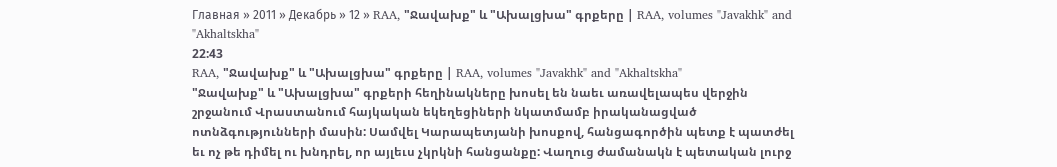Главная » 2011 » Декабрь » 12 » RAA, "Ջավախք" և "Ախալցխա" գրքերը | RAA, volumes "Javakhk" and "Akhaltskha"
22:43
RAA, "Ջավախք" և "Ախալցխա" գրքերը | RAA, volumes "Javakhk" and "Akhaltskha"
"Ջավախք" և "Ախալցխա" գրքերի հեղինակները խոսել են նաեւ առավելապես վերջին շրջանում Վրաստանում հայկական եկեղեցիների նկատմամբ իրականացված ոտնձգությունների մասին: Սամվել Կարապետյանի խոսքով, հանցագործին պետք է պատժել եւ ոչ թե դիմել ու խնդրել, որ այլեւս չկրկնի հանցանքը: Վաղուց ժամանակն է պետական լուրջ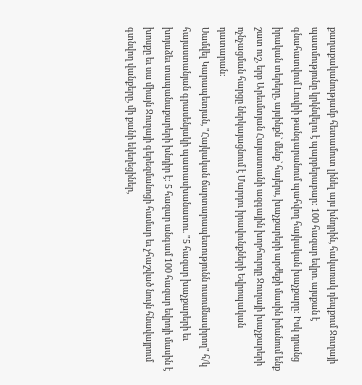քաղաքականությամբ հետամուտ լինել այս խնդրին, հակառակ դեպքում Ջուղայի պատմությունը կրկնվելու է պարբերաբար: 100 հազար եվրո. այսքան է գնահատվում Լուվրի թանգարանում պահվող հայկական խաչքարը: Իսկ դրանց իրական տերերը, այսինքն` մենք` հայերս, խաչքարերի արժեքի մասին իմանում ենք շատ ուշ, երբ Արեւմտյան Հայաստանի ազգային խորհուրդը Ջուղայի խաչքարերի ոչնչացման հարցը ներկայացնում է Մարդու իրավունքների Եվրոպական դատարան:
Սամվել Կարապետյան, "Հայկական ճարտարապետությունն ուսումնասիրող" հ/կ հայաստանյան գրասենյակի պատասխանատու. "5 հազար խաչքարերի եւ խոյաձեւ տապանաքարերի խնդիր է: 5 հազար անգամ 100 հազար եվրոյի մասին է խոսքը եւ սա միայն Ջուղայի գերեզմանոցի համար եւ չհաշված նույն հնավայրում գտնվող վանքերը, մի քանի եկեղեցիներ,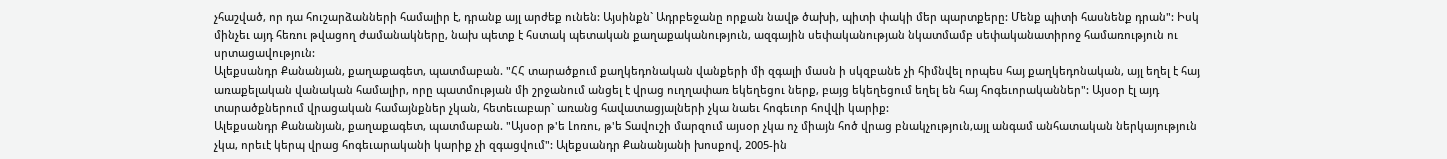չհաշված, որ դա հուշարձանների համալիր է, դրանք այլ արժեք ունեն: Այսինքն` Ադրբեջանը որքան նավթ ծախի, պիտի փակի մեր պարտքերը: Մենք պիտի հասնենք դրան": Իսկ մինչեւ այդ հեռու թվացող ժամանակները, նախ պետք է հստակ պետական քաղաքականություն, ազգային սեփականության նկատմամբ սեփականատիրոջ համառություն ու սրտացավություն:
Ալեքսանդր Քանանյան, քաղաքագետ, պատմաբան. "ՀՀ տարածքում քաղկեդոնական վանքերի մի զգալի մասն ի սկզբանե չի հիմնվել որպես հայ քաղկեդոնական, այլ եղել է հայ առաքելական վանական համալիր, որը պատմության մի շրջանում անցել է վրաց ուղղափառ եկեղեցու ներք, բայց եկեղեցում եղել են հայ հոգեւորականներ": Այսօր էլ այդ տարածքներում վրացական համայնքներ չկան, հետեւաբար` առանց հավատացյալների չկա նաեւ հոգեւոր հովվի կարիք:
Ալեքսանդր Քանանյան, քաղաքագետ, պատմաբան. "Այսօր թ'ե Լոռու, թ'ե Տավուշի մարզում այսօր չկա ոչ միայն հոծ վրաց բնակչություն,այլ անգամ անհատական ներկայություն չկա, որեւէ կերպ վրաց հոգեւարականի կարիք չի զգացվում": Ալեքսանդր Քանանյանի խոսքով, 2005-ին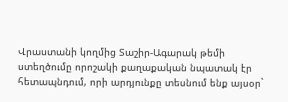Վրաստանի կողմից Տաշիր-Ագարակ թեմի ստեղծումը որոշակի քաղաքական նպատակ էր հետապնդում, որի արդյունքը տեսնում ենք այսօր`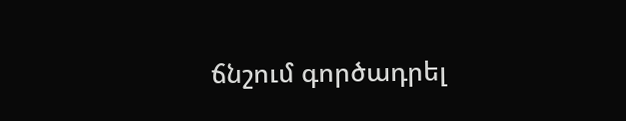ճնշում գործադրել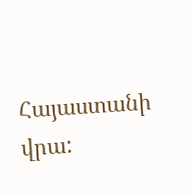Հայաստանի վրա: